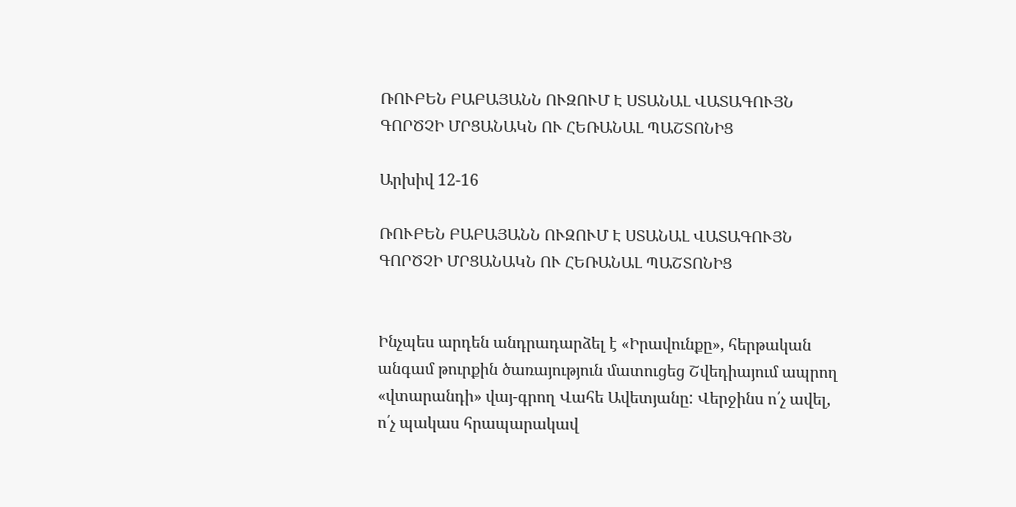ՌՈՒԲԵՆ ԲԱԲԱՅԱՆՆ ՈՒԶՈՒՄ Է ՍՏԱՆԱԼ ՎԱՏԱԳՈՒՅՆ ԳՈՐԾՉԻ ՄՐՑԱՆԱԿՆ ՈՒ ՀԵՌԱՆԱԼ ՊԱՇՏՈՆԻՑ

Արխիվ 12-16

ՌՈՒԲԵՆ ԲԱԲԱՅԱՆՆ ՈՒԶՈՒՄ Է ՍՏԱՆԱԼ ՎԱՏԱԳՈՒՅՆ ԳՈՐԾՉԻ ՄՐՑԱՆԱԿՆ ՈՒ ՀԵՌԱՆԱԼ ՊԱՇՏՈՆԻՑ


Ինչպես արդեն անդրադարձել է «Իրավունքը», հերթական անգամ թուրքին ծառայություն մատուցեց Շվեդիայում ապրող «վտարանդի» վայ-գրող Վահե Ավետյանը: Վերջինս ո՛չ ավել, ո՛չ պակաս հրապարակավ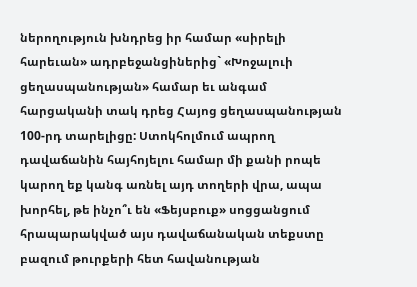ներողություն խնդրեց իր համար «սիրելի հարեւան» ադրբեջանցիներից` «Խոջալուի ցեղասպանության» համար եւ անգամ հարցականի տակ դրեց Հայոց ցեղասպանության 100-րդ տարելիցը: Ստոկհոլմում ապրող դավաճանին հայհոյելու համար մի քանի րոպե կարող եք կանգ առնել այդ տողերի վրա, ապա խորհել, թե ինչո՞ւ են «Ֆեյսբուք» սոցցանցում հրապարակված այս դավաճանական տեքստը բազում թուրքերի հետ հավանության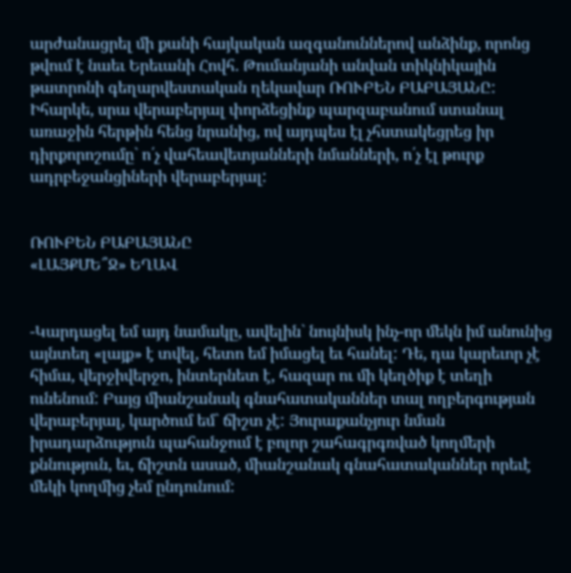արժանացրել մի քանի հայկական ազգանուններով անձինք, որոնց թվում է նաեւ Երեւանի Հովհ. Թումանյանի անվան տիկնիկային թատրոնի գեղարվեստական ղեկավար ՌՈՒԲԵՆ ԲԱԲԱՅԱՆԸ: Իհարկե, սրա վերաբերյալ փորձեցինք պարզաբանում ստանալ առաջին հերթին հենց նրանից, ով այդպես էլ չհստակեցրեց իր դիրքորոշումը` ո՛չ վահեավետյանների նմանների, ո՛չ էլ թուրք ադրբեջանցիների վերաբերյալ:


ՌՈՒԲԵՆ ԲԱԲԱՅԱՆԸ
«ԼԱՅՔՄԵ՞Ջ» ԵՂԱՎ


-Կարդացել եմ այդ նամակը, ավելին` նույնիսկ ինչ-որ մեկն իմ անունից այնտեղ «լայք» է տվել, հետո եմ իմացել եւ հանել: Դե, դա կարեւոր չէ հիմա, վերջիվերջո, ինտերնետ է, հազար ու մի կեղծիք է տեղի ունենում: Բայց միանշանակ գնահատականներ տալ ողբերգության վերաբերյալ, կարծում եմ` ճիշտ չէ: Յուրաքանչյուր նման իրադարձություն պահանջում է բոլոր շահագրգռված կողմերի քննություն, եւ, ճիշտն ասած, միանշանակ գնահատականներ որեւէ մեկի կողմից չեմ ընդունում: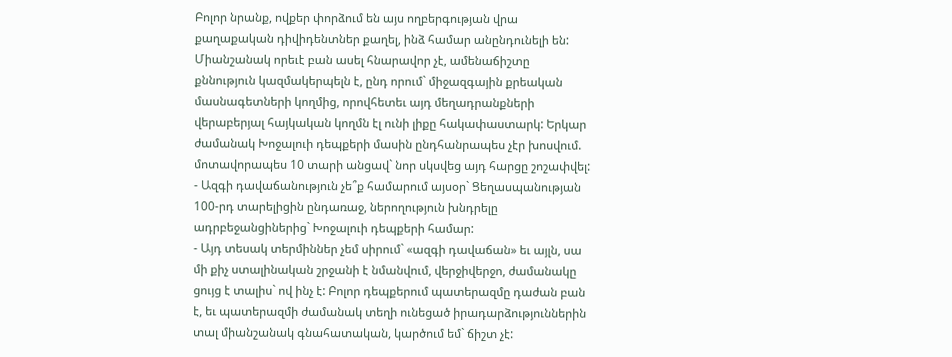Բոլոր նրանք, ովքեր փորձում են այս ողբերգության վրա քաղաքական դիվիդենտներ քաղել, ինձ համար անընդունելի են: Միանշանակ որեւէ բան ասել հնարավոր չէ, ամենաճիշտը քննություն կազմակերպելն է, ընդ որում` միջազգային քրեական մասնագետների կողմից, որովհետեւ այդ մեղադրանքների վերաբերյալ հայկական կողմն էլ ունի լիքը հակափաստարկ: Երկար ժամանակ Խոջալուի դեպքերի մասին ընդհանրապես չէր խոսվում. մոտավորապես 10 տարի անցավ` նոր սկսվեց այդ հարցը շոշափվել:
- Ազգի դավաճանություն չե՞ք համարում այսօր` Ցեղասպանության 100-րդ տարելիցին ընդառաջ, ներողություն խնդրելը ադրբեջանցիներից` Խոջալուի դեպքերի համար:
- Այդ տեսակ տերմիններ չեմ սիրում` «ազգի դավաճան» եւ այլն, սա մի քիչ ստալինական շրջանի է նմանվում, վերջիվերջո, ժամանակը ցույց է տալիս` ով ինչ է: Բոլոր դեպքերում պատերազմը դաժան բան է, եւ պատերազմի ժամանակ տեղի ունեցած իրադարձություններին տալ միանշանակ գնահատական, կարծում եմ` ճիշտ չէ: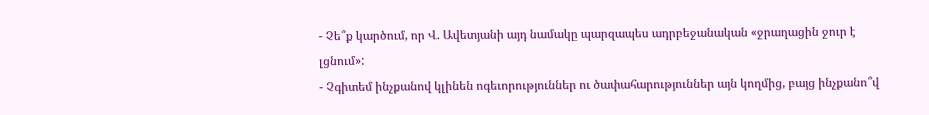- Չե՞ք կարծում, որ Վ. Ավետյանի այդ նամակը պարզապես ադրբեջանական «ջրաղացին ջուր է լցնում»:
- Չգիտեմ ինչքանով կլինեն ոգեւորություններ ու ծափահարություններ այն կողմից, բայց ինչքանո՞վ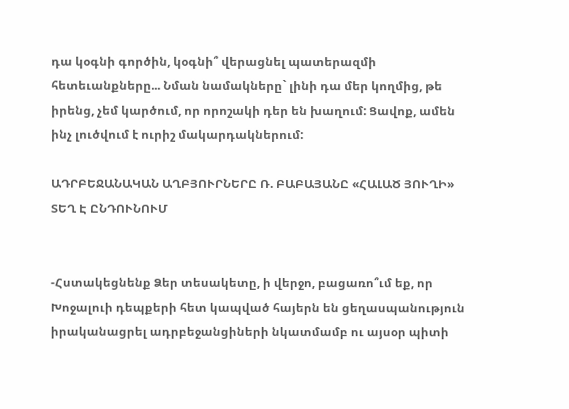դա կօգնի գործին, կօգնի՞ վերացնել պատերազմի հետեւանքները... Նման նամակները` լինի դա մեր կողմից, թե իրենց, չեմ կարծում, որ որոշակի դեր են խաղում: Ցավոք, ամեն ինչ լուծվում է ուրիշ մակարդակներում:

ԱԴՐԲԵՋԱՆԱԿԱՆ ԱՂԲՅՈՒՐՆԵՐԸ Ռ. ԲԱԲԱՅԱՆԸ «ՀԱԼԱԾ ՅՈՒՂԻ» ՏԵՂ Է ԸՆԴՈՒՆՈՒՄ


-Հստակեցնենք Ձեր տեսակետը, ի վերջո, բացառո՞ւմ եք, որ Խոջալուի դեպքերի հետ կապված հայերն են ցեղասպանություն իրականացրել ադրբեջանցիների նկատմամբ ու այսօր պիտի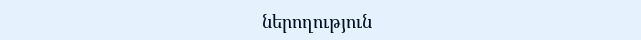ներողություն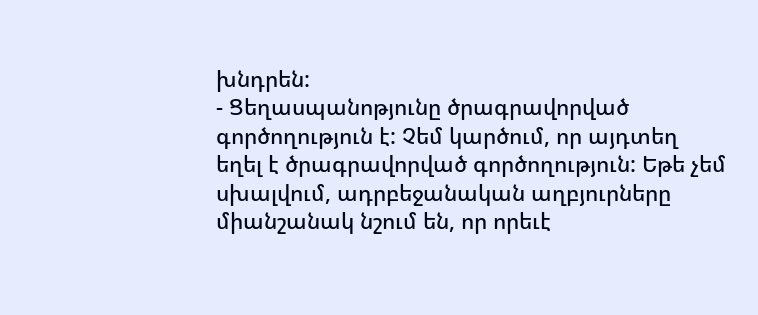խնդրեն:
- Ցեղասպանոթյունը ծրագրավորված գործողություն է: Չեմ կարծում, որ այդտեղ եղել է ծրագրավորված գործողություն: Եթե չեմ սխալվում, ադրբեջանական աղբյուրները միանշանակ նշում են, որ որեւէ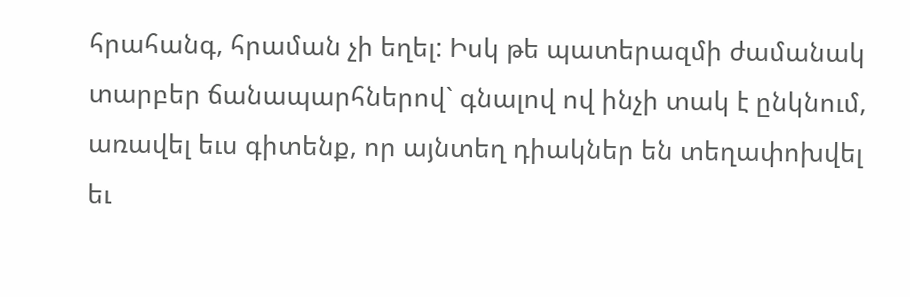հրահանգ, հրաման չի եղել: Իսկ թե պատերազմի ժամանակ տարբեր ճանապարհներով` գնալով ով ինչի տակ է ընկնում, առավել եւս գիտենք, որ այնտեղ դիակներ են տեղափոխվել եւ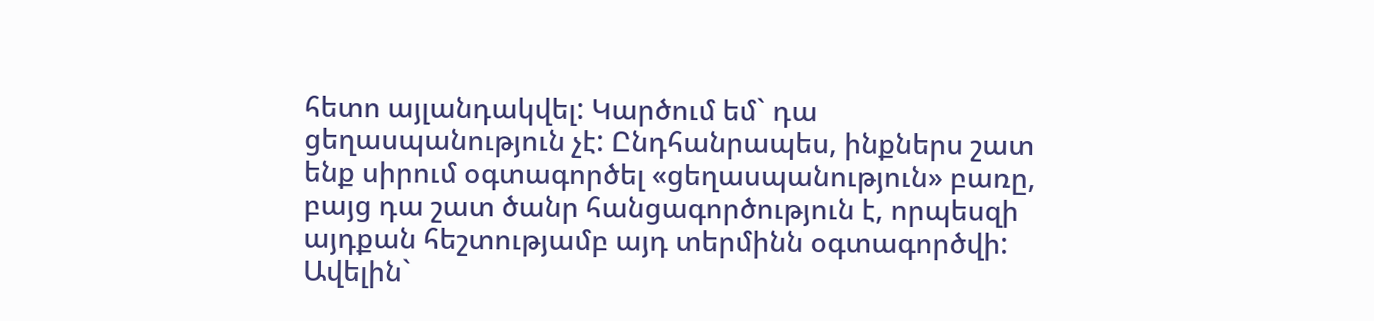հետո այլանդակվել: Կարծում եմ` դա ցեղասպանություն չէ: Ընդհանրապես, ինքներս շատ ենք սիրում օգտագործել «ցեղասպանություն» բառը, բայց դա շատ ծանր հանցագործություն է, որպեսզի այդքան հեշտությամբ այդ տերմինն օգտագործվի: Ավելին`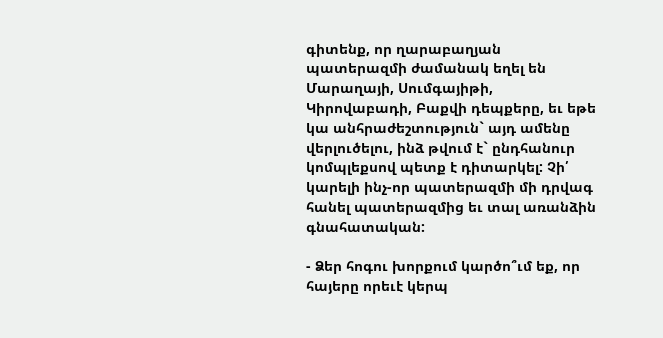գիտենք, որ ղարաբաղյան պատերազմի ժամանակ եղել են
Մարաղայի, Սումգայիթի, Կիրովաբադի, Բաքվի դեպքերը, եւ եթե կա անհրաժեշտություն` այդ ամենը վերլուծելու, ինձ թվում է` ընդհանուր կոմպլեքսով պետք է դիտարկել: Չի՛ կարելի ինչ-որ պատերազմի մի դրվագ հանել պատերազմից եւ տալ առանձին գնահատական:

- Ձեր հոգու խորքում կարծո՞ւմ եք, որ հայերը որեւէ կերպ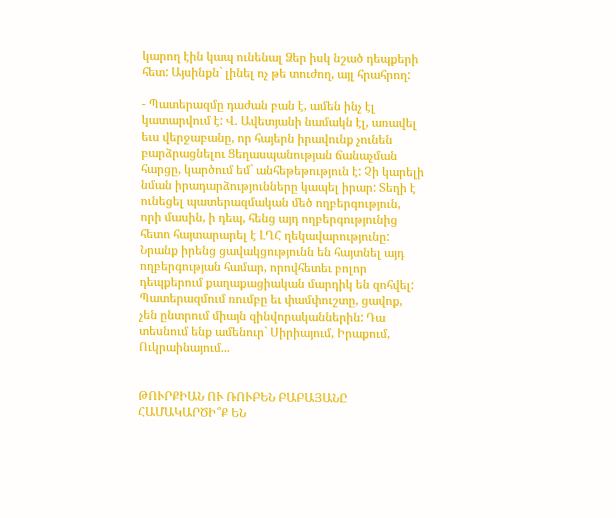կարող էին կապ ունենալ Ձեր իսկ նշած դեպքերի հետ: Այսինքն` լինել ոչ թե տուժող, այլ հրահրող:

- Պատերազմը դաժան բան է, ամեն ինչ էլ կատարվում է: Վ. Ավետյանի նամակն էլ, առավել եւս վերջաբանը, որ հայերն իրավունք չունեն բարձրացնելու Ցեղասպանության ճանաչման հարցը, կարծում եմ` անհեթեթություն է: Չի կարելի նման իրադարձությունները կապել իրար: Տեղի է ունեցել պատերազմական մեծ ողբերգություն, որի մասին, ի դեպ, հենց այդ ողբերգությունից հետո հայտարարել է ԼՂՀ ղեկավարությունը: Նրանք իրենց ցավակցությունն են հայտնել այդ ողբերգության համար, որովհետեւ բոլոր դեպքերում քաղաքացիական մարդիկ են զոհվել: Պատերազմում ռումբը եւ փամփուշտը, ցավոք, չեն ընտրում միայն զինվորականներին: Դա տեսնում ենք ամենուր` Սիրիայում, Իրաքում, Ուկրաինայում...


ԹՈՒՐՔԻԱՆ ՈՒ ՌՈՒԲԵՆ ԲԱԲԱՅԱՆԸ ՀԱՄԱԿԱՐԾԻ՞Ք ԵՆ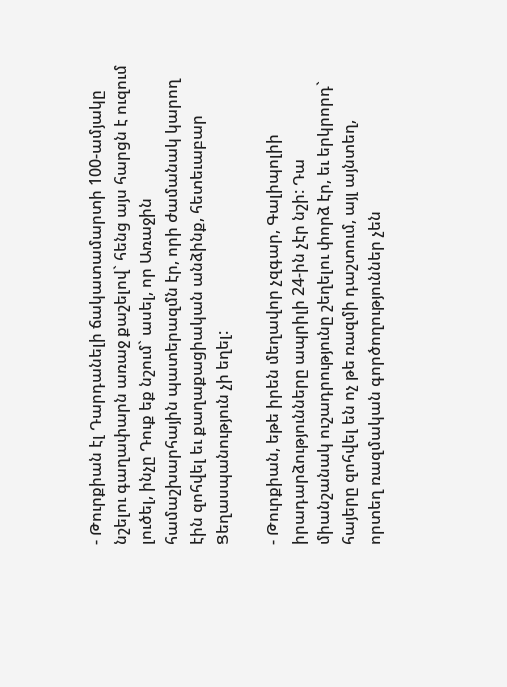- Թուրքիան էլ Դարդանելի ճակատամարտի 100-ամյակը նշելու գաղափարն առաջ քաշելով` հենց այս հարցն է ուզում լուծել, ինչը Դուք եք նշում` ասել, որ Առաջին համաշխարհային պատերազմն էր, որի ժամանակ կարող էին զոհվել եւ քաղաքացիական անձինք, հետեւաբար Ցեղասպանություն չի եղել:

- Թուրքիան, եթե իրեն մեղավոր չզգար, Գալիպոլիի իրադարձությունները ապրիլի 24-ին չէր նշի: Դա միանշանակ ուշադրությունը շեղելու փորձ էր, եւ երկրորդ` հայերը զոհվել են ոչ թե ռազմի դաշտում, այլ այնտեղ, որտեղ ռազմական գործողություններ չեն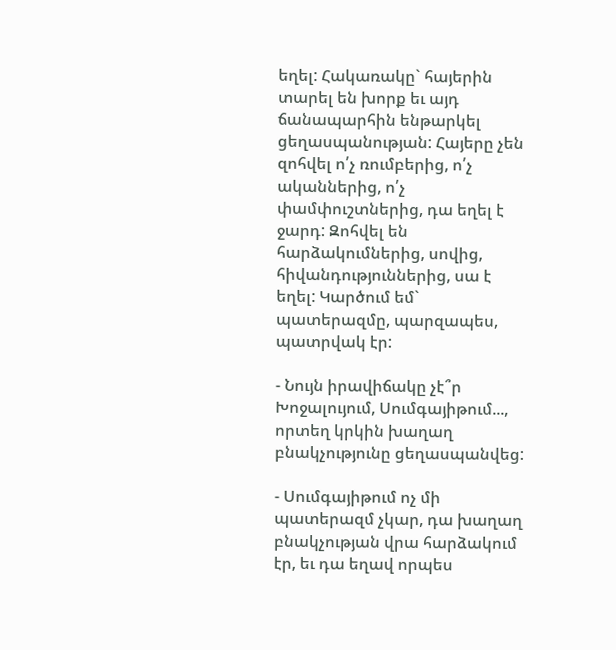եղել: Հակառակը` հայերին տարել են խորք եւ այդ ճանապարհին ենթարկել ցեղասպանության: Հայերը չեն զոհվել ո՛չ ռումբերից, ո՛չ ականներից, ո՛չ փամփուշտներից, դա եղել է ջարդ: Զոհվել են հարձակումներից, սովից, հիվանդություններից, սա է եղել: Կարծում եմ` պատերազմը, պարզապես, պատրվակ էր:

- Նույն իրավիճակը չէ՞ր Խոջալույում, Սումգայիթում..., որտեղ կրկին խաղաղ բնակչությունը ցեղասպանվեց:

- Սումգայիթում ոչ մի պատերազմ չկար, դա խաղաղ բնակչության վրա հարձակում էր, եւ դա եղավ որպես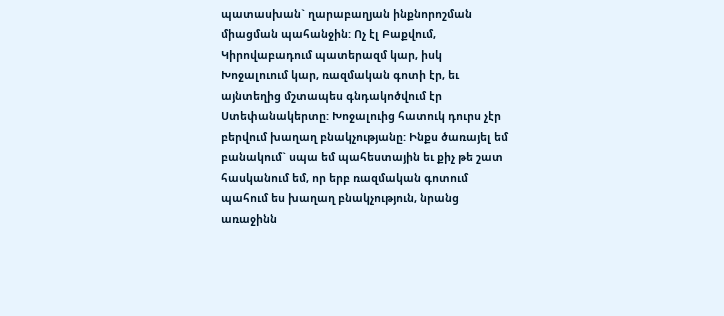պատասխան` ղարաբաղյան ինքնորոշման միացման պահանջին: Ոչ էլ Բաքվում, Կիրովաբադում պատերազմ կար, իսկ Խոջալուում կար, ռազմական գոտի էր, եւ այնտեղից մշտապես գնդակոծվում էր Ստեփանակերտը: Խոջալուից հատուկ դուրս չէր բերվում խաղաղ բնակչությանը: Ինքս ծառայել եմ բանակում` սպա եմ պահեստային եւ քիչ թե շատ հասկանում եմ, որ երբ ռազմական գոտում պահում ես խաղաղ բնակչություն, նրանց առաջինն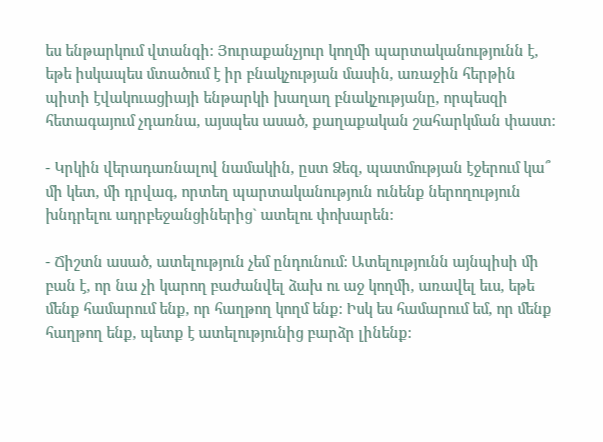ես ենթարկում վտանգի: Յուրաքանչյուր կողմի պարտականությունն է, եթե իսկապես մտածում է իր բնակչության մասին, առաջին հերթին պիտի էվակուացիայի ենթարկի խաղաղ բնակչությանը, որպեսզի հետագայում չդառնա, այսպես ասած, քաղաքական շահարկման փաստ:

- Կրկին վերադառնալով նամակին, ըստ Ձեզ, պատմության էջերում կա՞ մի կետ, մի դրվագ, որտեղ պարտականություն ունենք ներողություն խնդրելու ադրբեջանցիներից` ատելու փոխարեն:

- Ճիշտն ասած, ատելություն չեմ ընդունում: Ատելությունն այնպիսի մի բան է, որ նա չի կարող բաժանվել ձախ ու աջ կողմի, առավել եւս, եթե մենք համարում ենք, որ հաղթող կողմ ենք: Իսկ ես համարում եմ, որ մենք հաղթող ենք, պետք է ատելությունից բարձր լինենք: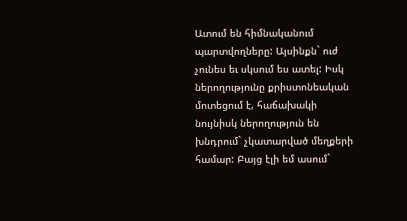Ատում են հիմնականում պարտվողները: Այսինքն` ուժ չունես եւ սկսում ես ատել: Իսկ ներողությունը քրիստոնեական մոտեցում է, հաճախակի նույնիսկ ներողություն են խնդրում` չկատարված մեղքերի համար: Բայց էլի եմ ասում`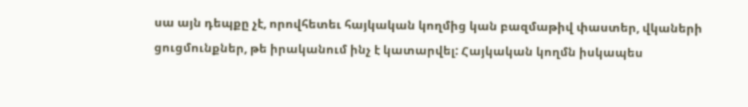սա այն դեպքը չէ, որովհետեւ հայկական կողմից կան բազմաթիվ փաստեր, վկաների ցուցմունքներ, թե իրականում ինչ է կատարվել: Հայկական կողմն իսկապես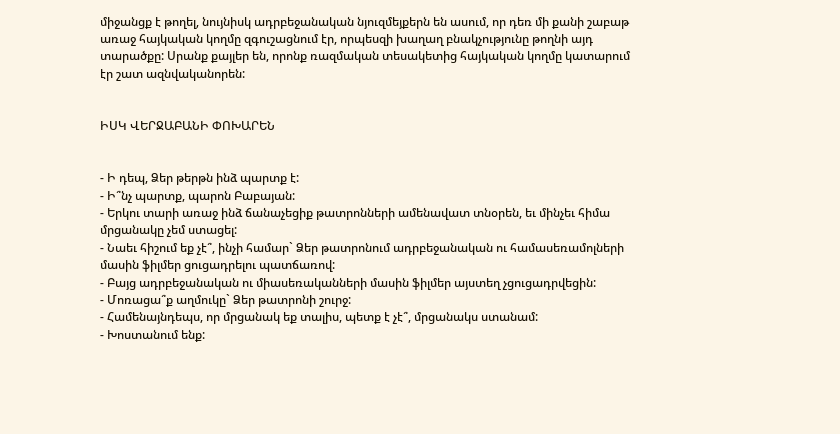միջանցք է թողել, նույնիսկ ադրբեջանական նյուզմեյքերն են ասում, որ դեռ մի քանի շաբաթ առաջ հայկական կողմը զգուշացնում էր, որպեսզի խաղաղ բնակչությունը թողնի այդ տարածքը: Սրանք քայլեր են, որոնք ռազմական տեսակետից հայկական կողմը կատարում էր շատ ազնվականորեն:


ԻՍԿ ՎԵՐՋԱԲԱՆԻ ՓՈԽԱՐԵՆ


- Ի դեպ, Ձեր թերթն ինձ պարտք է:
- Ի՞նչ պարտք, պարոն Բաբայան:
- Երկու տարի առաջ ինձ ճանաչեցիք թատրոնների ամենավատ տնօրեն, եւ մինչեւ հիմա մրցանակը չեմ ստացել:
- Նաեւ հիշում եք չէ՞, ինչի համար` Ձեր թատրոնում ադրբեջանական ու համասեռամոլների մասին ֆիլմեր ցուցադրելու պատճառով:
- Բայց ադրբեջանական ու միասեռականների մասին ֆիլմեր այստեղ չցուցադրվեցին:
- Մոռացա՞ք աղմուկը` Ձեր թատրոնի շուրջ:
- Համենայնդեպս, որ մրցանակ եք տալիս, պետք է չէ՞, մրցանակս ստանամ:
- Խոստանում ենք: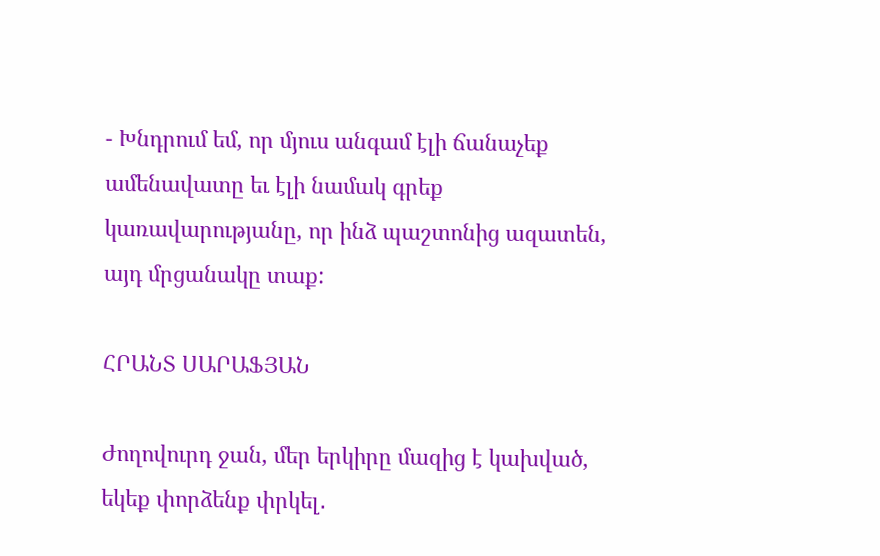- Խնդրում եմ, որ մյուս անգամ էլի ճանաչեք ամենավատը եւ էլի նամակ գրեք կառավարությանը, որ ինձ պաշտոնից ազատեն, այդ մրցանակը տաք:

ՀՐԱՆՏ ՍԱՐԱՖՅԱՆ

Ժողովուրդ ջան, մեր երկիրը մազից է կախված, եկեք փորձենք փրկել․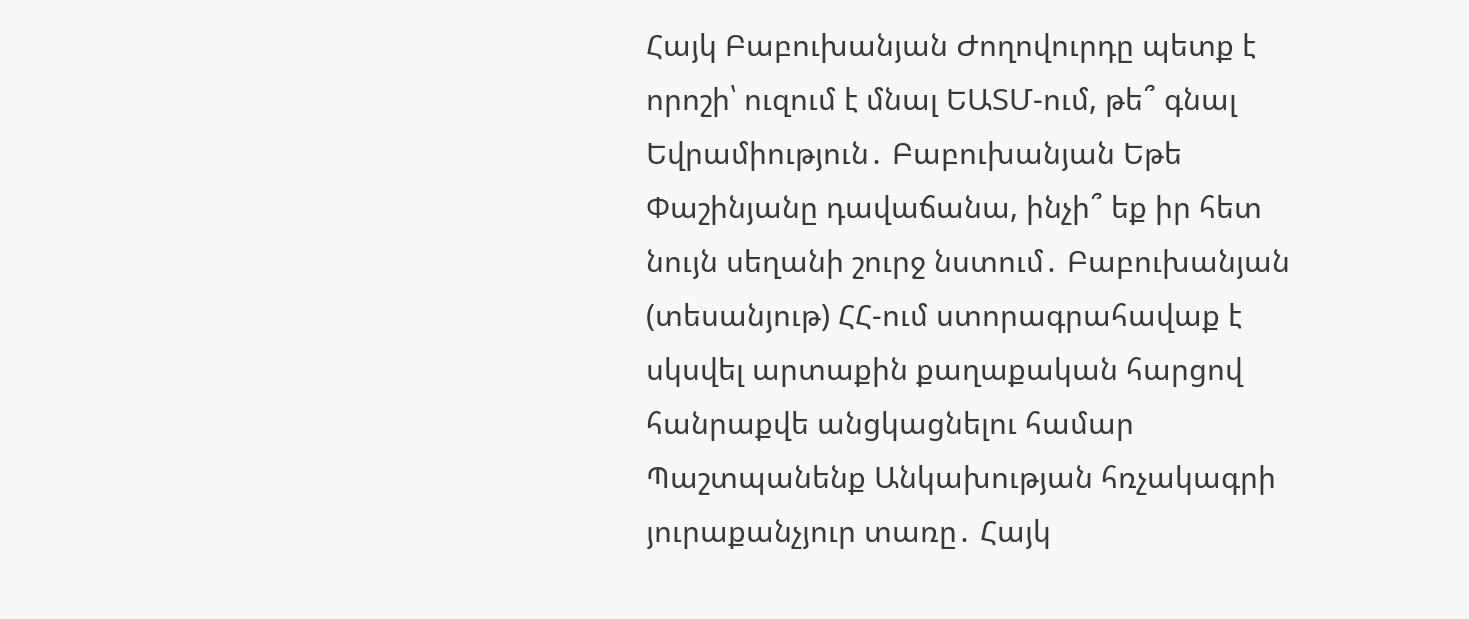Հայկ Բաբուխանյան Ժողովուրդը պետք է որոշի՝ ուզում է մնալ ԵԱՏՄ-ում, թե՞ գնալ Եվրամիություն․ Բաբուխանյան Եթե Փաշինյանը դավաճանա, ինչի՞ եք իր հետ նույն սեղանի շուրջ նստում․ Բաբուխանյան (տեսանյութ) ՀՀ-ում ստորագրահավաք է սկսվել արտաքին քաղաքական հարցով հանրաքվե անցկացնելու համար Պաշտպանենք Անկախության հռչակագրի յուրաքանչյուր տառը․ Հայկ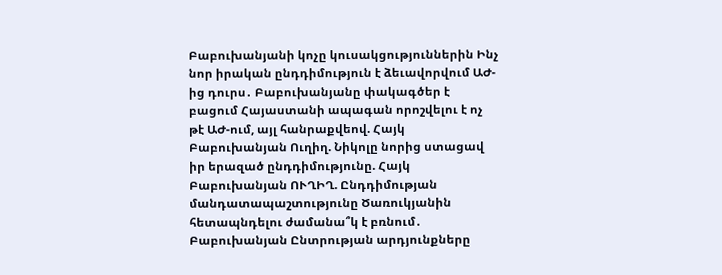Բաբուխանյանի կոչը կուսակցություններին Ինչ նոր իրական ընդդիմություն է ձեւավորվում ԱԺ-ից դուրս․ Բաբուխանյանը փակագծեր է բացում Հայաստանի ապագան որոշվելու է ոչ թէ ԱԺ-ում, այլ հանրաքվեով. Հայկ Բաբուխանյան Ուղիղ. Նիկոլը նորից ստացավ իր երազած ընդդիմությունը. Հայկ Բաբուխանյան ՈՒՂԻՂ. Ընդդիմության մանդատապաշտությունը Ծառուկյանին հետապնդելու ժամանա՞կ է բռնում․ Բաբուխանյան Ընտրության արդյունքները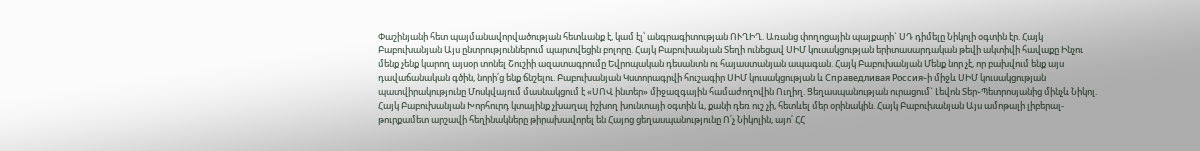Փաշինյանի հետ պայմանավորվածության հետևանք է, կամ էլ՝ անգրագիտության ՈՒՂԻՂ. Առանց փողոցային պայքարի` ՍԴ դիմելը Նիկոլի օգտին էր. Հայկ Բաբուխանյան Այս ընտրություններում պարտվեցին բոլորը. Հայկ Բաբուխանյան Տեղի ունեցավ ՍԻՄ կուսակցության երիտասարդական թեվի ակտիվի հավաքը Ինչու մենք չենք կարող այսօր տոնել Շուշիի ազատագրումը Եվրոպական դեսանտն ու հայաստանյան ապագան. Հայկ Բաբուխանյան Մենք նոր չէ, որ բախվում ենք այս դավաճանական գծին, նորի՛ց ենք ճնշելու. Բաբուխանյան Կստորագրվի հուշագիր ՍԻՄ կուսակցության և Справедливая Россия֊ի միջև ՍԻՄ կուսակցության պատվիրակությունը Մոսկվայում մասնակցում է «ՍՈՎ ինտեր» միջազգային համաժողովին Ուղիղ. Ցեղասպանության ուրացում` Լեվոն Տեր֊Պետրոսյանից մինչև Նիկոլ. Հայկ Բաբուխանյան Խորհուրդ կտայինք չխաղալ իշխող խունտայի օգտին և, քանի դեռ ուշ չի, հետևել մեր օրինակին. Հայկ Բաբուխանյան Այս ամոթալի լիբերալ-թուրքամետ արշավի հեղինակները թիրախավորել են Հայոց ցեղասպանությունը Ո՛չ Նիկոլին, այո՛ ՀՀ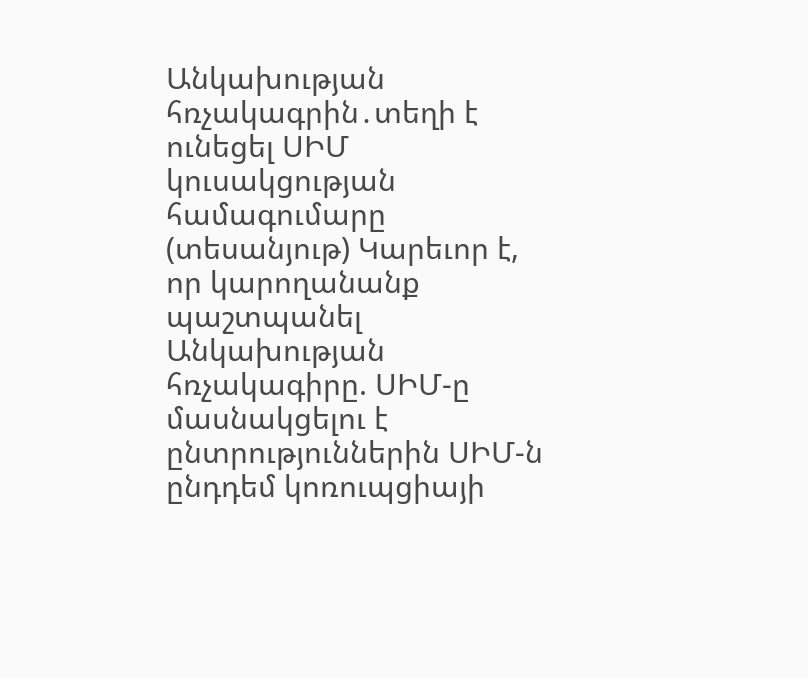Անկախության հռչակագրին․տեղի է ունեցել ՍԻՄ կուսակցության համագումարը (տեսանյութ) Կարեւոր է, որ կարողանանք պաշտպանել Անկախության հռչակագիրը. ՍԻՄ-ը մասնակցելու է ընտրություններին ՍԻՄ-ն ընդդեմ կոռուպցիայի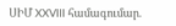ՍԻՄ XXVIII համագումար.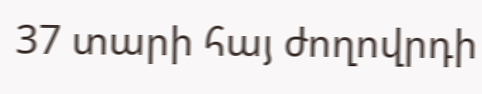37 տարի հայ ժողովրդի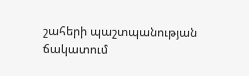շահերի պաշտպանության ճակատում